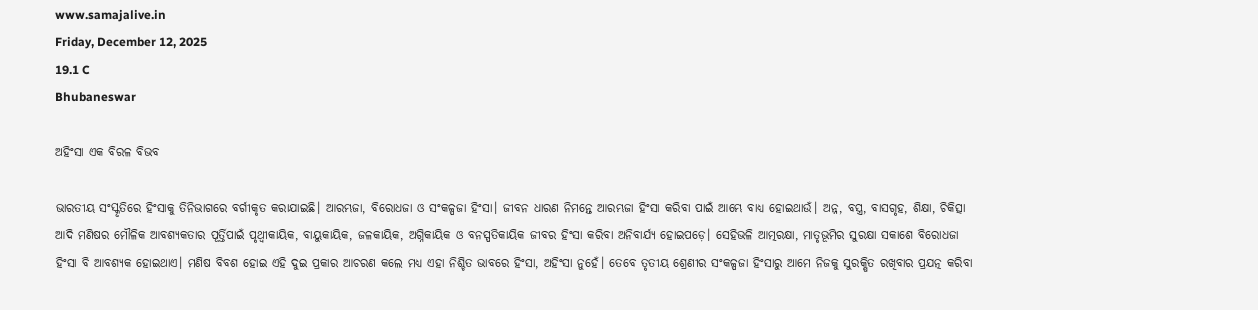www.samajalive.in
Friday, December 12, 2025
19.1 C
Bhubaneswar

ଅହିଂସା ଏକ ବିରଳ ବିଭବ

ଭାରତୀୟ ସଂସ୍କୃତିରେ ହିଂସାକୁ ତିନିଭାଗରେ ବର୍ଗୀକୃତ କରାଯାଇଛି। ଆରମ୍ଭଜା, ବିରୋଧଜା ଓ ସଂକଳ୍ପଜା ହିଂସା। ଜୀବନ ଧାରଣ ନିମନ୍ତେ ଆରମ୍ଭଜା ହିଂସା କରିବା ପାଇଁ ଆମ୍ଭେ ବାଧ୍ୟ ହୋଇଥାଉଁ। ଅନ୍ନ, ବସ୍ତ୍ର, ବାସଗୃହ, ଶିକ୍ଷା, ଚିକିତ୍ସା ଆଦି ମଣିଷର ମୌଳିକ ଆବଶ୍ୟକତାର ପୂର୍ତ୍ତିପାଇଁ ପୃଥ୍ୱୀକାୟିକ, ବାୟୁକାୟିକ, ଜଳକାୟିକ, ଅଗ୍ନିକାୟିକ ଓ ବନସ୍ପତିକାୟିକ ଜୀବର ହିଂସା କରିବା ଅନିବାର୍ଯ୍ୟ ହୋଇପଡ଼େ। ସେହିଭଳି ଆତ୍ମରକ୍ଷା, ମାତୃଭୂମିର ସୁରକ୍ଷା ସକାଶେ ବିରୋଧଜା ହିଂସା ବି ଆବଶ୍ୟକ ହୋଇଥାଏ। ମଣିଷ ବିବଶ ହୋଇ ଏହି ଦୁଇ ପ୍ରକାର ଆଚରଣ କଲେ ମଧ୍ୟ ଏହା ନିଶ୍ଚିତ ଭାବରେ ହିଂସା, ଅହିଂସା ନୁହେଁ। ତେବେ ତୃତୀୟ ଶ୍ରେଣୀର ସଂକଳ୍ପଜା ହିଂସାରୁ ଆମେ ନିଜକୁ ସୁରକ୍ଷିତ ରଖିବାର ପ୍ରଯତ୍ନ କରିବା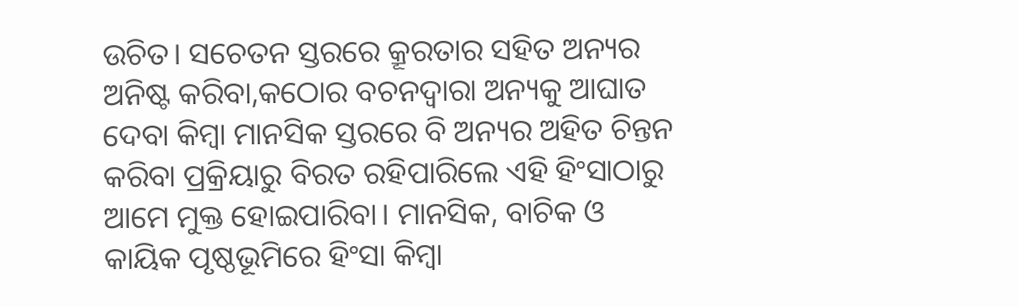ଉଚିତ। ସଚେତନ ସ୍ତରରେ କ୍ରୂରତାର ସହିତ ଅନ୍ୟର ଅନିଷ୍ଟ କରିବା,କଠୋର ବଚନଦ୍ୱାରା ଅନ୍ୟକୁ ଆଘାତ ଦେବା କିମ୍ବା ମାନସିକ ସ୍ତରରେ ବି ଅନ୍ୟର ଅହିତ ଚିନ୍ତନ କରିବା ପ୍ରକ୍ରିୟାରୁ ବିରତ ରହିପାରିଲେ ଏହି ହିଂସାଠାରୁ ଆମେ ମୁକ୍ତ ହୋଇପାରିବା। ମାନସିକ, ବାଚିକ ଓ କାୟିକ ପୃଷ୍ଠଭୂମିରେ ହିଂସା କିମ୍ବା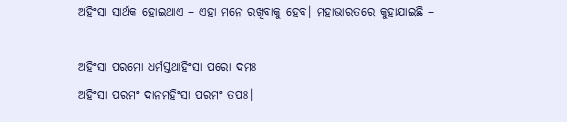ଅହିଂସା ସାର୍ଥକ ହୋଇଥାଏ – ଏହା ମନେ ରଖିବାକୁ ହେବ। ମହାଭାରତରେ କୁହାଯାଇଛି –

ଅହିଂସା ପରମୋ ଧର୍ମସ୍ତଥାହିଂସା ପରୋ ଦମଃ
ଅହିଂସା ପରମଂ ଦାନମହିଂସା ପରମଂ ତପଃ।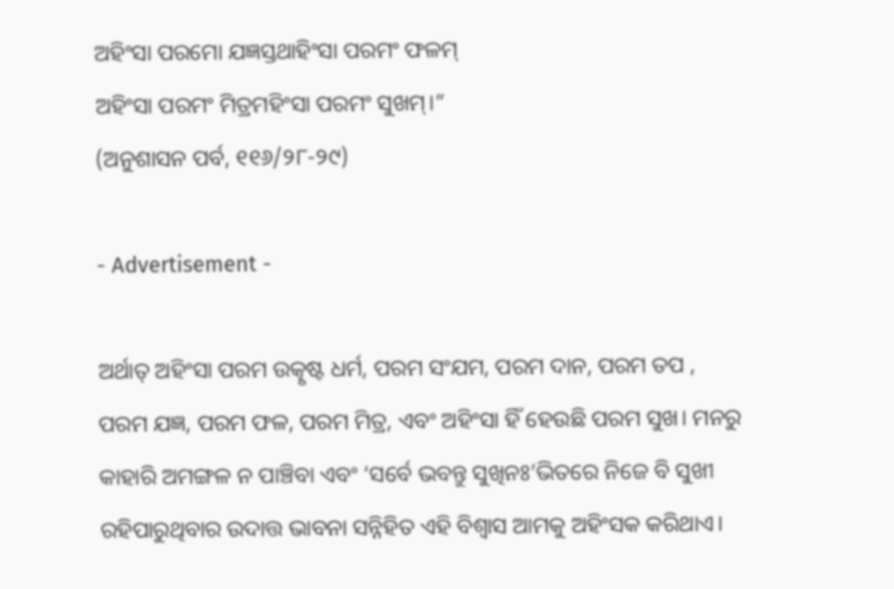ଅହିଂସା ପରମୋ ଯଜ୍ଞସ୍ତଥାହିଂସା ପରମଂ ଫଳମ୍‍
ଅହିଂସା ପରମଂ ମିତ୍ରମହିଂସା ପରମଂ ସୁଖମ୍‍।”
(ଅନୁଶାସନ ପର୍ବ, ୧୧୬/୨୮-୨୯)

- Advertisement -

ଅର୍ଥାତ୍‌ ଅହିଂସା ପରମ ଉତ୍କୃଷ୍ଟ ଧର୍ମ, ପରମ ସଂଯମ, ପରମ ଦାନ, ପରମ ତପ , ପରମ ଯଜ୍ଞ, ପରମ ଫଳ, ପରମ ମିତ୍ର, ଏବଂ ଅହିଂସା ହିଁ ହେଉଛି ପରମ ସୁଖ। ମନରୁ କାହାରି ଅମଙ୍ଗଳ ନ ପାଞ୍ଚିବା ଏବଂ ‘ସର୍ବେ ଭବନ୍ତୁ ସୁଖିନଃ’ଭିତରେ ନିଜେ ବି ସୁଖୀ ରହିପାରୁଥିବାର ଉଦାତ୍ତ ଭାବନା ସନ୍ନିହିତ ଏହି ବିଶ୍ୱାସ ଆମକୁ ଅହିଂସକ କରିଥାଏ।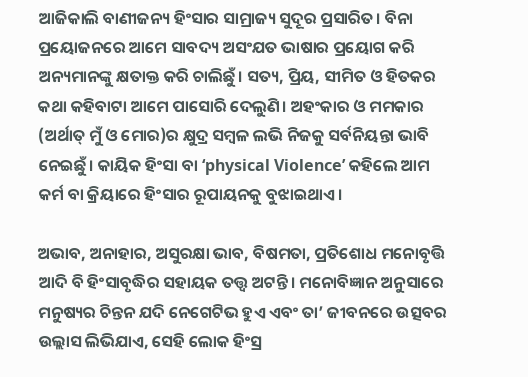ଆଜିକାଲି ବାଣୀଜନ୍ୟ ହିଂସାର ସାମ୍ରାଜ୍ୟ ସୁଦୂର ପ୍ରସାରିତ। ବିନା ପ୍ରୟୋଜନରେ ଆମେ ସାବଦ୍ୟ ଅସଂଯତ ଭାଷାର ପ୍ରୟୋଗ କରି ଅନ୍ୟମାନଙ୍କୁ କ୍ଷତାକ୍ତ କରି ଚାଲିଛୁଁ। ସତ୍ୟ, ପ୍ରିୟ, ସୀମିତ ଓ ହିତକର କଥା କହିବାଟା ଆମେ ପାସୋରି ଦେଲୁଣି। ଅହଂକାର ଓ ମମକାର (ଅର୍ଥାତ୍‍ ମୁଁ ଓ ମୋର)ର କ୍ଷୁଦ୍ର ସମ୍ବଳ ଲଭି ନିଜକୁ ସର୍ବନିୟନ୍ତା ଭାବି ନେଇଛୁଁ। କାୟିକ ହିଂସା ବା ‘physical Violence’ କହିଲେ ଆମ କର୍ମ ବା କ୍ରିୟାରେ ହିଂସାର ରୂପାୟନକୁ ବୁଝାଇଥାଏ।

ଅଭାବ, ଅନାହାର, ଅସୁରକ୍ଷା ଭାବ, ବିଷମତା, ପ୍ରତିଶୋଧ ମନୋବୃତ୍ତି ଆଦି ବି ହିଂସାବୃଦ୍ଧିର ସହାୟକ ତତ୍ତ୍ୱ ଅଟନ୍ତି। ମନୋବିଜ୍ଞାନ ଅନୁସାରେ ମନୁଷ୍ୟର ଚିନ୍ତନ ଯଦି ନେଗେଟିଭ ହୁଏ ଏବଂ ତା’ ଜୀବନରେ ଉତ୍ସବର ଉଲ୍ଲାସ ଲିଭିଯାଏ, ସେହି ଲୋକ ହିଂସ୍ର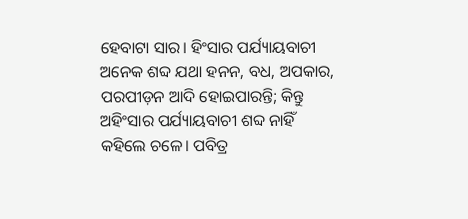ହେବାଟା ସାର। ହିଂସାର ପର୍ଯ୍ୟାୟବାଚୀ ଅନେକ ଶବ୍ଦ ଯଥା ହନନ, ବଧ, ଅପକାର, ପରପୀଡ଼ନ ଆଦି ହୋଇପାରନ୍ତି; କିନ୍ତୁ ଅହିଂସାର ପର୍ଯ୍ୟାୟବାଚୀ ଶବ୍ଦ ନାହିଁ କହିଲେ ଚଳେ। ପବିତ୍ର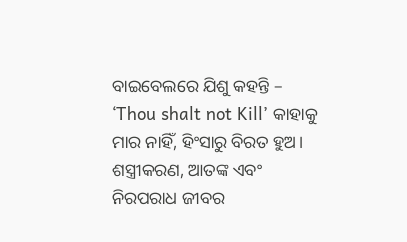ବାଇବେଲରେ ଯିଶୁ କହନ୍ତି – ‘Thou shalt not Kill’ କାହାକୁ ମାର ନାହିଁ, ହିଂସାରୁ ବିରତ ହୁଅ। ଶସ୍ତ୍ରୀକରଣ, ଆତଙ୍କ ଏବଂ ନିରପରାଧ ଜୀବର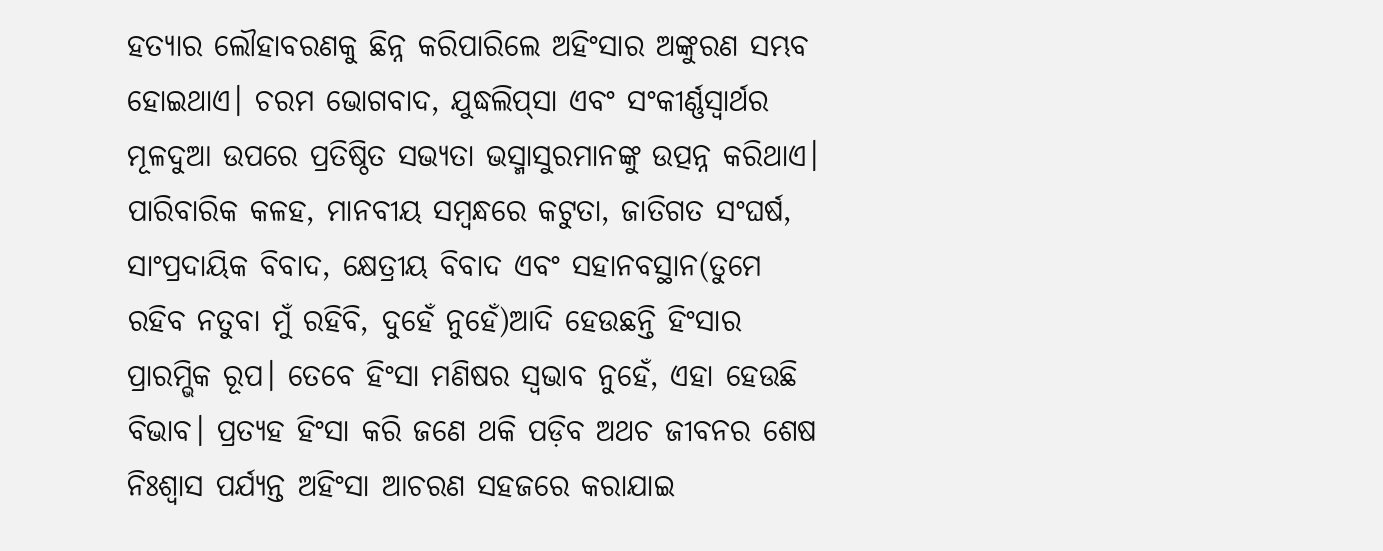ହତ୍ୟାର ଲୌହାବରଣକୁ ଛିନ୍ନ କରିପାରିଲେ ଅହିଂସାର ଅଙ୍କୁରଣ ସମ୍ଭବ ହୋଇଥାଏ। ଚରମ ଭୋଗବାଦ, ଯୁଦ୍ଧଲିପ୍‍ସା ଏବଂ ସଂକୀର୍ଣ୍ଣସ୍ୱାର୍ଥର ମୂଳଦୁଆ ଉପରେ ପ୍ରତିଷ୍ଠିତ ସଭ୍ୟତା ଭସ୍ମାସୁରମାନଙ୍କୁ ଉତ୍ପନ୍ନ କରିଥାଏ। ପାରିବାରିକ କଳହ, ମାନବୀୟ ସମ୍ବନ୍ଧରେ କଟୁତା, ଜାତିଗତ ସଂଘର୍ଷ, ସାଂପ୍ରଦାୟିକ ବିବାଦ, କ୍ଷେତ୍ରୀୟ ବିବାଦ ଏବଂ ସହାନବସ୍ଥାନ(ତୁମେ ରହିବ ନତୁବା ମୁଁ ରହିବି, ଦୁହେଁ ନୁହେଁ)ଆଦି ହେଉଛନ୍ତି ହିଂସାର ପ୍ରାରମ୍ଭିକ ରୂପ। ତେବେ ହିଂସା ମଣିଷର ସ୍ୱଭାବ ନୁହେଁ, ଏହା ହେଉଛି ବିଭାବ। ପ୍ରତ୍ୟହ ହିଂସା କରି ଜଣେ ଥକି ପଡ଼ିବ ଅଥଚ ଜୀବନର ଶେଷ ନିଃଶ୍ୱାସ ପର୍ଯ୍ୟନ୍ତ ଅହିଂସା ଆଚରଣ ସହଜରେ କରାଯାଇ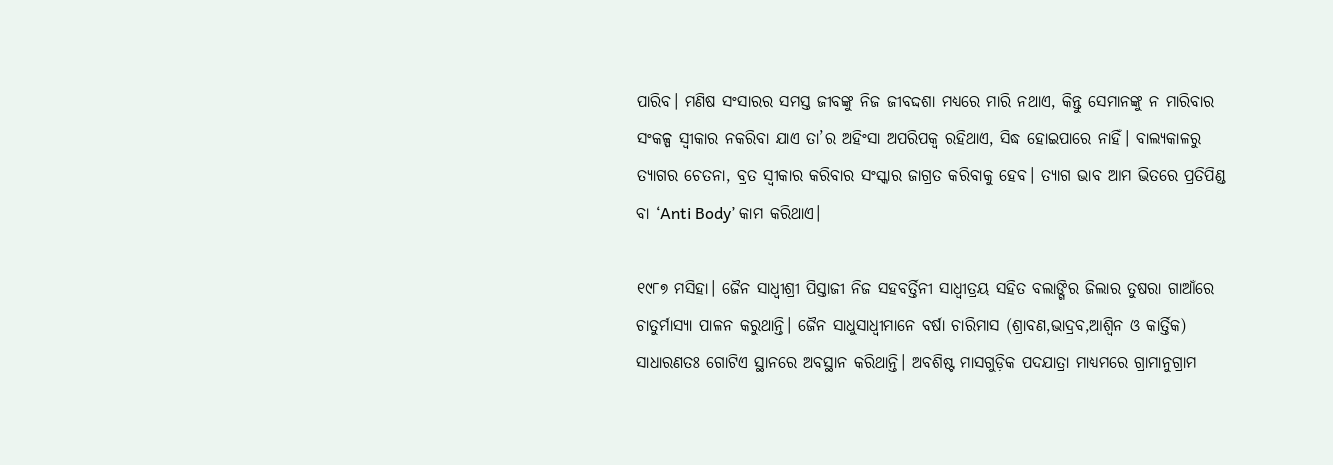ପାରିବ। ମଣିଷ ସଂସାରର ସମସ୍ତ ଜୀବଙ୍କୁ ନିଜ ଜୀବଦ୍ଦଶା ମଧ୍ୟରେ ମାରି ନଥାଏ, କିନ୍ତୁ ସେମାନଙ୍କୁ ନ ମାରିବାର ସଂକଳ୍ପ ସ୍ୱୀକାର ନକରିବା ଯାଏ ତା’ର ଅହିଂସା ଅପରିପକ୍ୱ ରହିଥାଏ, ସିଦ୍ଧ ହୋଇପାରେ ନାହିଁ। ବାଲ୍ୟକାଳରୁ ତ୍ୟାଗର ଚେତନା, ବ୍ରତ ସ୍ୱୀକାର କରିବାର ସଂସ୍କାର ଜାଗ୍ରତ କରିବାକୁ ହେବ। ତ୍ୟାଗ ଭାବ ଆମ ଭିତରେ ପ୍ରତିପିଣ୍ଡ ବା ‘Anti Body’ କାମ କରିଥାଏ।

୧୯୮୭ ମସିହା। ଜୈନ ସାଧ୍ୱୀଶ୍ରୀ ପିସ୍ତାଜୀ ନିଜ ସହବର୍ତ୍ତିନୀ ସାଧ୍ୱୀତ୍ରୟ ସହିତ ବଲାଙ୍ଗିର ଜିଲାର ତୁଷରା ଗାଆଁରେ ଚାତୁର୍ମାସ୍ୟା ପାଳନ କରୁଥାନ୍ତି। ଜୈନ ସାଧୁସାଧ୍ୱୀମାନେ ବର୍ଷା ଚାରିମାସ (ଶ୍ରାବଣ,ଭାଦ୍ରବ,ଆଶ୍ୱିନ ଓ କାର୍ତ୍ତିକ) ସାଧାରଣତଃ ଗୋଟିଏ ସ୍ଥାନରେ ଅବସ୍ଥାନ କରିଥାନ୍ତି। ଅବଶିଷ୍ଟ ମାସଗୁଡ଼ିକ ପଦଯାତ୍ରା ମାଧ୍ୟମରେ ଗ୍ରାମାନୁଗ୍ରାମ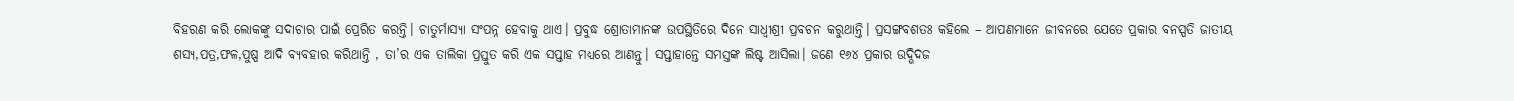ବିହରଣ କରି ଲୋକଙ୍କୁ ସଦାଚାର ପାଇଁ ପ୍ରେରିତ କରନ୍ତି। ଚାତୁର୍ମାସ୍ୟା ସଂପନ୍ନ ହେବାକୁ ଥାଏ। ପ୍ରବୁଦ୍ଧ ଶ୍ରୋତାମାନଙ୍କ ଉପସ୍ଥିତିରେ ଦିନେ ସାଧ୍ୱୀଶ୍ରୀ ପ୍ରବଚନ କରୁଥାନ୍ତି। ପ୍ରସଙ୍ଗବଶତଃ କହିଲେ – ଆପଣମାନେ ଜୀବନରେ ଯେତେ ପ୍ରକାର ବନସ୍ପତି ଜାତୀୟ ଶସ୍ୟ,ପତ୍ର,ଫଳ,ପୁଷ୍ପ ଆଦି ବ୍ୟବହାର କରିଥାନ୍ତି , ତା’ର ଏକ ତାଲିକା ପ୍ରସ୍ତୁତ କରି ଏକ ସପ୍ତାହ ମଧ୍ୟରେ ଆଣନ୍ତୁ। ସପ୍ତାହାନ୍ତେ ସମସ୍ତଙ୍କ ଲିଷ୍ଟ ଆସିଲା। ଜଣେ ୧୬୪ ପ୍ରକାର ଉଦ୍ଭିଦଜ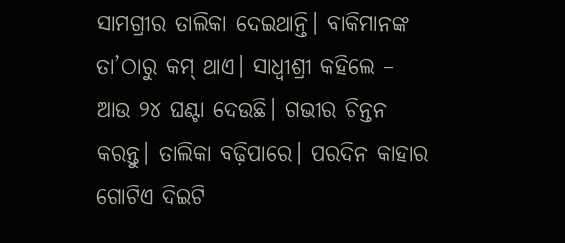ସାମଗ୍ରୀର ତାଲିକା ଦେଇଥାନ୍ତି। ବାକିମାନଙ୍କ ତା’ଠାରୁ କମ୍‍ ଥାଏ। ସାଧ୍ୱୀଶ୍ରୀ କହିଲେ – ଆଉ ୨୪ ଘଣ୍ଟା ଦେଉଛି। ଗଭୀର ଚିନ୍ତନ କରନ୍ତୁ। ତାଲିକା ବଢ଼ିପାରେ। ପରଦିନ କାହାର ଗୋଟିଏ ଦିଇଟି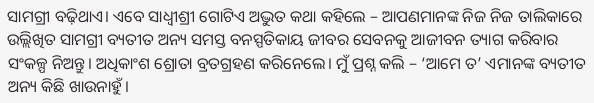ସାମଗ୍ରୀ ବଢ଼ିଥାଏ। ଏବେ ସାଧ୍ୱୀଶ୍ରୀ ଗୋଟିଏ ଅଦ୍ଭୁତ କଥା କହିଲେ – ଆପଣମାନଙ୍କ ନିଜ ନିଜ ତାଲିକାରେ ଉଲ୍ଲିଖିତ ସାମଗ୍ରୀ ବ୍ୟତୀତ ଅନ୍ୟ ସମସ୍ତ ବନସ୍ପତିକାୟ ଜୀବର ସେବନକୁ ଆଜୀବନ ତ୍ୟାଗ କରିବାର ସଂକଳ୍ପ ନିଅନ୍ତୁ। ଅଧିକାଂଶ ଶ୍ରୋତା ବ୍ରତଗ୍ରହଣ କରିନେଲେ। ମୁଁ ପ୍ରଶ୍ନ କଲି – ‘ଆମେ ତ’ ଏମାନଙ୍କ ବ୍ୟତୀତ ଅନ୍ୟ କିଛି ଖାଉନାହୁଁ।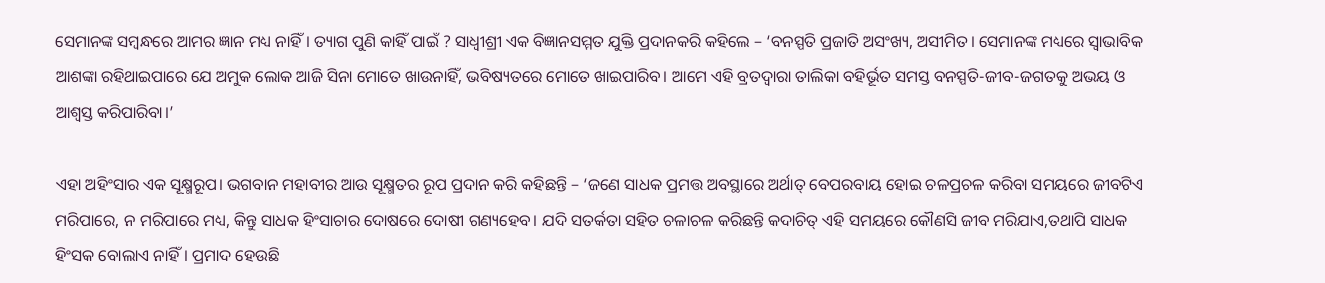ସେମାନଙ୍କ ସମ୍ବନ୍ଧରେ ଆମର ଜ୍ଞାନ ମଧ୍ୟ ନାହିଁ। ତ୍ୟାଗ ପୁଣି କାହିଁ ପାଇଁ ? ସାଧ୍ୱୀଶ୍ରୀ ଏକ ବିଜ୍ଞାନସମ୍ମତ ଯୁକ୍ତି ପ୍ରଦାନକରି କହିଲେ – ‘ବନସ୍ପତି ପ୍ରଜାତି ଅସଂଖ୍ୟ, ଅସୀମିତ। ସେମାନଙ୍କ ମଧ୍ୟରେ ସ୍ୱାଭାବିକ ଆଶଙ୍କା ରହିଥାଇପାରେ ଯେ ଅମୁକ ଲୋକ ଆଜି ସିନା ମୋତେ ଖାଉନାହିଁ, ଭବିଷ୍ୟତରେ ମୋତେ ଖାଇପାରିବ। ଆମେ ଏହି ବ୍ରତଦ୍ୱାରା ତାଲିକା ବହିର୍ଭୂତ ସମସ୍ତ ବନସ୍ପତି-ଜୀବ-ଜଗତକୁ ଅଭୟ ଓ ଆଶ୍ୱସ୍ତ କରିପାରିବା।’

ଏହା ଅହିଂସାର ଏକ ସୂକ୍ଷ୍ମରୂପ। ଭଗବାନ ମହାବୀର ଆଉ ସୂକ୍ଷ୍ମତର ରୂପ ପ୍ରଦାନ କରି କହିଛନ୍ତି – ‘ଜଣେ ସାଧକ ପ୍ରମତ୍ତ ଅବସ୍ଥାରେ ଅର୍ଥାତ୍‍ ବେପରବାୟ ହୋଇ ଚଳପ୍ରଚଳ କରିବା ସମୟରେ ଜୀବଟିଏ ମରିପାରେ, ନ ମରିପାରେ ମଧ୍ୟ, କିନ୍ତୁ ସାଧକ ହିଂସାଚାର ଦୋଷରେ ଦୋଷୀ ଗଣ୍ୟହେବ। ଯଦି ସତର୍କତା ସହିତ ଚଳାଚଳ କରିଛନ୍ତି କଦାଚିତ୍‍ ଏହି ସମୟରେ କୌଣସି ଜୀବ ମରିଯାଏ,ତଥାପି ସାଧକ ହିଂସକ ବୋଲାଏ ନାହିଁ। ପ୍ରମାଦ ହେଉଛି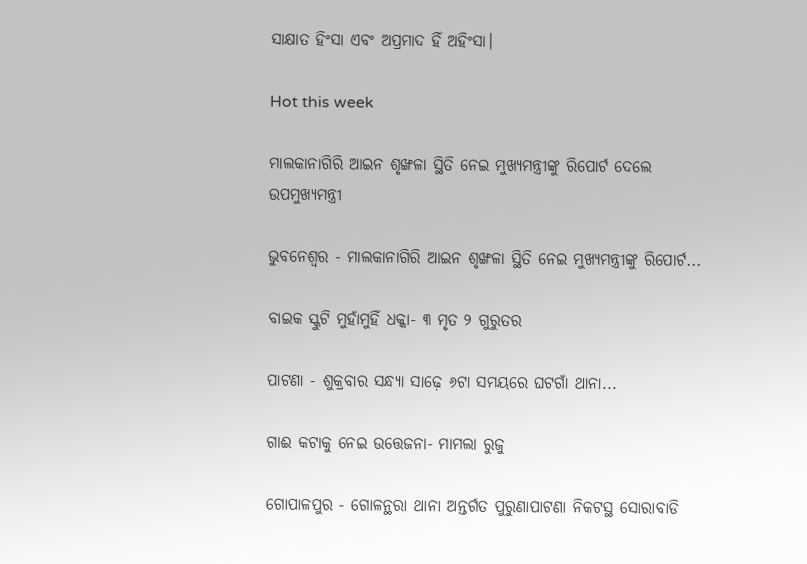ସାକ୍ଷାତ ହିଂସା ଏବଂ ଅପ୍ରମାଦ ହିଁ ଅହିଂସା।

Hot this week

ମାଲକାନାଗିରି ଆଇନ ଶୃଙ୍ଖଳା ସ୍ଥିତି ନେଇ ମୁଖ୍ୟମନ୍ତ୍ରୀଙ୍କୁ ରିପୋର୍ଟ ଦେଲେ ଉପମୁଖ୍ୟମନ୍ତ୍ରୀ

ଭୁବନେଶ୍ୱର - ମାଲକାନାଗିରି ଆଇନ ଶୃଙ୍ଖଳା ସ୍ଥିତି ନେଇ ମୁଖ୍ୟମନ୍ତ୍ରୀଙ୍କୁ ରିପୋର୍ଟ...

ବାଇକ ସ୍କୁଟି ମୁହାଁମୁହିଁ ଧକ୍କା- ୩ ମୃତ ୨ ଗୁରୁତର

ପାଟଣା - ଶୁକ୍ରବାର ସନ୍ଧ୍ୟା ସାଢ଼େ ୬ଟା ସମୟରେ ଘଟଗାଁ ଥାନା...

ଗାଈ କଟାକୁ ନେଇ ଉତ୍ତେଜନା- ମାମଲା ରୁଜୁ

ଗୋପାଳପୁର - ଗୋଳନ୍ଥରା ଥାନା ଅନ୍ତର୍ଗତ ପୁରୁଣାପାଟଣା ନିକଟସ୍ଥ ସୋରାବାଡି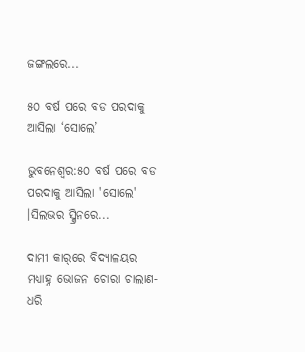ଜଙ୍ଗଲରେ...

୫୦ ବର୍ଷ ପରେ ବଡ ପରଦାକୁ ଆସିଲା ‘ସୋଲେ’

ଭୁବନେଶ୍ୱର:୫୦ ବର୍ଷ ପରେ ବଡ ପରଦାକୁ ଆସିଲା 'ସୋଲେ' ।ସିଲଭର ସ୍କ୍ରିନରେ...

ଦାମୀ କାର୍‌ରେ ବିଦ୍ୟାଳୟର ମଧ୍ୟାହ୍ନ ଭୋଜନ ଚୋରା ଚାଲାଣ- ଧରି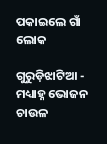ପକାଇଲେ ଗାଁ ଲୋକ

ଗୁରୁଡ଼ିଝାଟିଆ - ମଧ୍ୟାହ୍ନ ଭୋଜନ ଚାଉଳ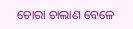ଚୋରା ଚାଲାଣ ବେଳେ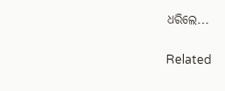ଧରିଲେ...

Related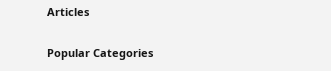Articles

Popular Categories